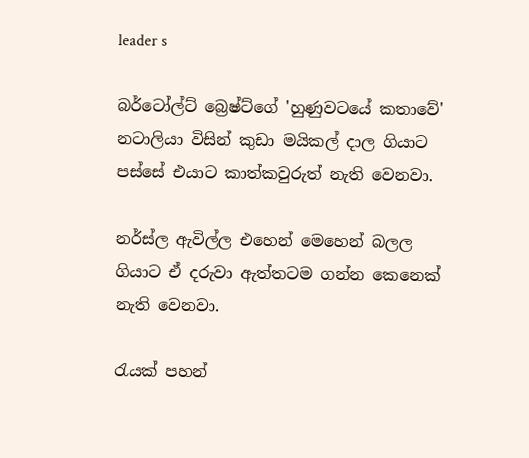leader s

බර්ටෝල්ට් බ්‍රෙෂ්ට්ගේ 'හුණුවටයේ කතාවේ' නටාලියා විසින් කුඩා මයිකල් දාල ගියාට පස්සේ එයාට කාත්කවුරුත් නැති වෙනවා.

නර්ස්ල ඇවිල්ල එහෙන් මෙහෙන් බලල ගියාට ඒ දරුවා ඇත්තටම ගන්න කෙනෙක් නැති වෙනවා.

රැයක් පහන්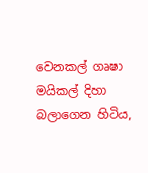වෙනකල් ගෘෂා මයිකල් දිහා බලාගෙන හිටිය,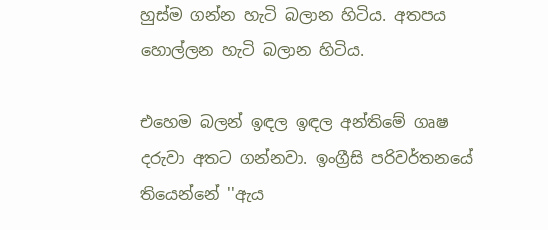හුස්ම ගන්න හැටි බලාන හිටිය. අතපය හොල්ලන හැටි බලාන හිටිය.

එහෙම බලන් ඉඳල ඉඳල අන්තිමේ ගෘෂ දරුවා අතට ගන්නවා. ඉංග්‍රීසි පරිවර්තනයේ තියෙන්නේ ''ඇය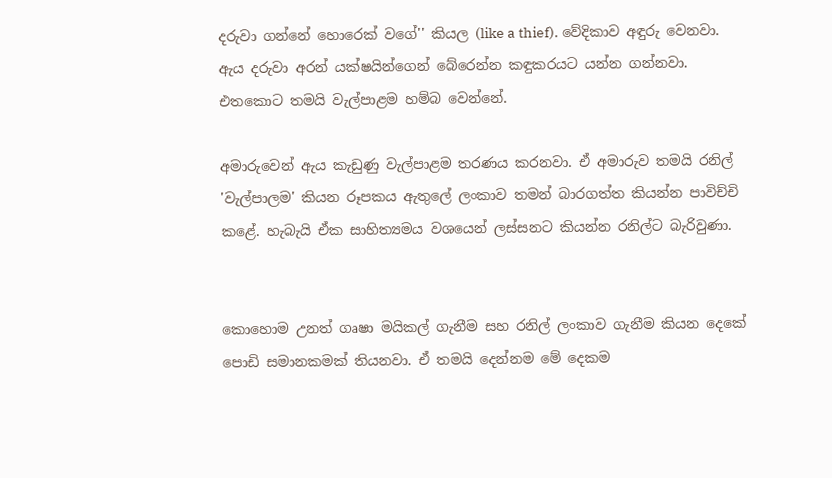දරුවා ගන්නේ හොරෙක් වගේ'' කියල (like a thief). වේදිකාව අඳුරු වෙනවා. ඇය දරුවා අරන් යක්ෂයින්ගෙන් බේරෙන්න කඳුකරයට යන්න ගන්නවා. එතකොට තමයි වැල්පාළම හම්බ වෙන්නේ.

අමාරුවෙන් ඇය කැඩුණු වැල්පාළම තරණය කරනවා. ඒ අමාරුව තමයි රනිල් 'වැල්පාලම' කියන රූපකය ඇතුලේ ලංකාව තමන් බාරගත්ත කියන්න පාවිච්චි කළේ. හැබැයි ඒක සාහිත්‍යමය වශයෙන් ලස්සනට කියන්න රනිල්ට බැරිවුණා.


කොහොම උනත් ගෘෂා මයිකල් ගැනීම සහ රනිල් ලංකාව ගැනීම කියන දෙකේ පොඩි සමානකමක් තියනවා. ඒ තමයි දෙන්නම මේ දෙකම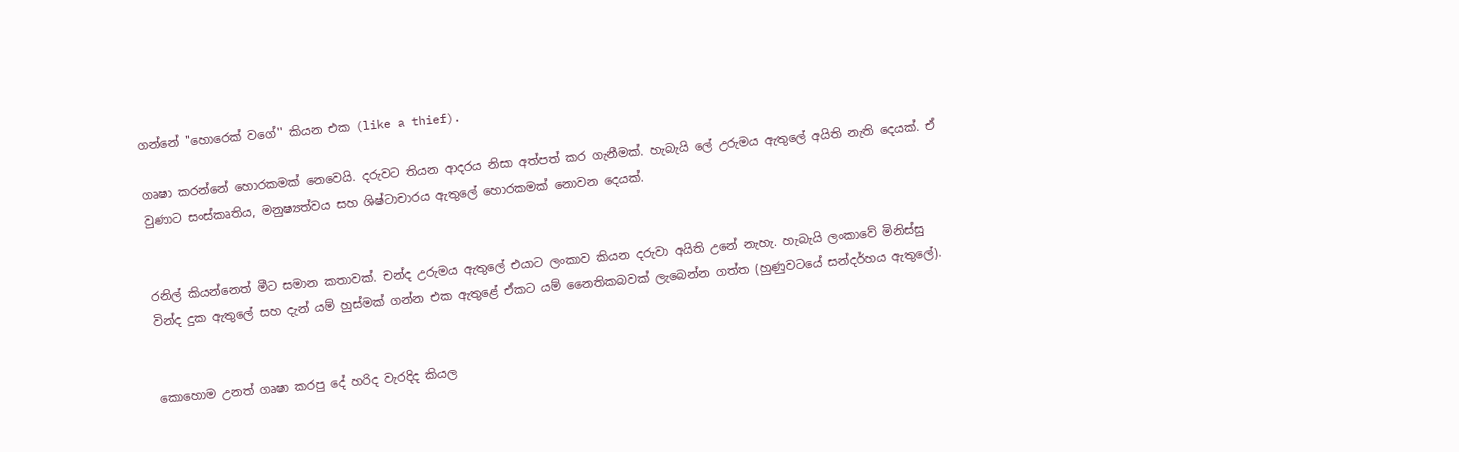ගන්නේ ''හොරෙක් වගේ'' කියන එක (like a thief).

ගෘෂා කරන්නේ හොරකමක් නෙවෙයි. දරුවට තියන ආදරය නිසා අත්පත් කර ගැනීමක්. හැබැයි ලේ උරුමය ඇතුලේ අයිති නැති දෙයක්. ඒ වුණාට සංස්කෘතිය, මනුෂ්‍යත්වය සහ ශිෂ්ටාචාරය ඇතුලේ හොරකමක් නොවන දෙයක්.


රනිල් කියන්නෙත් මීට සමාන කතාවක්. චන්ද උරුමය ඇතුලේ එයාට ලංකාව කියන දරුවා අයිති උනේ නැහැ. හැබැයි ලංකාවේ මිනිස්සු වින්ද දුක ඇතුලේ සහ දැන් යම් හුස්මක් ගන්න එක ඇතුළේ ඒකට යම් නෛතිකබවක් ලැබෙන්න ගත්ත (හුණුවටයේ සන්දර්හය ඇතුලේ).


කොහොම උනත් ගෘෂා කරපු දේ හරිද වැරදිද කියල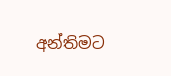අන්තිමට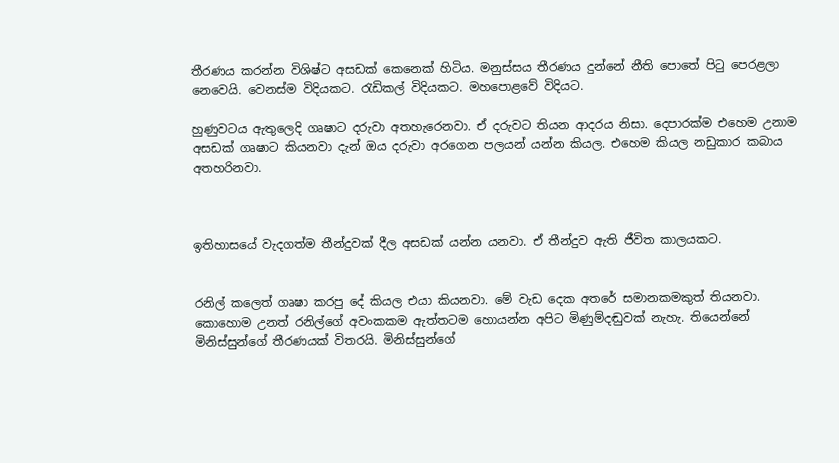තීරණය කරන්න විශිෂ්ට අසඩක් කෙනෙක් හිටිය. මනුස්සය තීරණය දුන්නේ නීති පොතේ පිටු පෙරළලා නෙවෙයි. වෙනස්ම විදියකට. රැඩිකල් විදියකට. මහපොළවේ විදියට.

හුණුවටය ඇතුලෙදි ගෘෂාට දරුවා අතහැරෙනවා. ඒ දරුවට තියන ආදරය නිසා. දෙපාරක්ම එහෙම උනාම අසඩක් ගෘෂාට කියනවා දැන් ඔය දරුවා අරගෙන පලයන් යන්න කියල. එහෙම කියල නඩුකාර කබාය අතහරිනවා.



ඉතිහාසයේ වැදගත්ම තීන්දුවක් දීල අසඩක් යන්න යනවා. ඒ තීන්දුව ඇති ජීවිත කාලයකට.


රනිල් කලෙත් ගෘෂා කරපු දේ කියල එයා කියනවා. මේ වැඩ දෙක අතරේ සමානකමකුත් තියනවා. කොහොම උනත් රනිල්ගේ අවංකකම ඇත්තටම හොයන්න අපිට මිණුම්දඬුවක් නැහැ. තියෙන්නේ මිනිස්සුන්ගේ තීරණයක් විතරයි. මිනිස්සුන්ගේ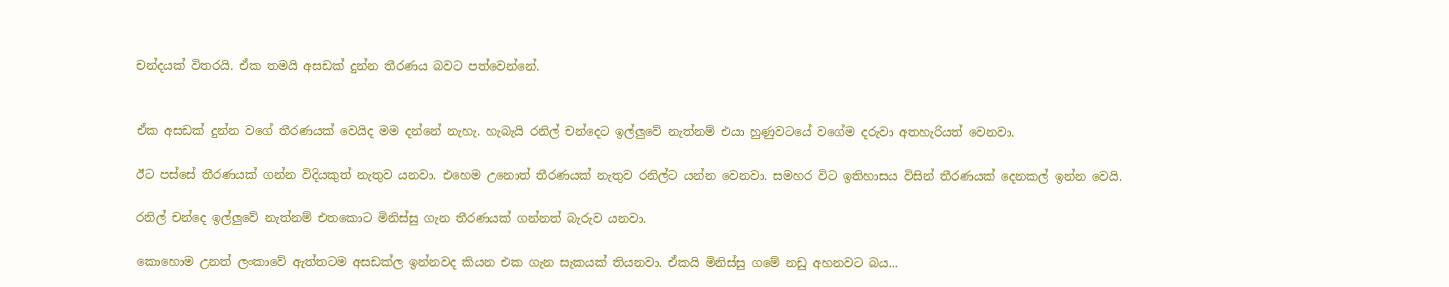චන්දයක් විතරයි. ඒක තමයි අසඩක් දුන්න තීරණය බවට පත්වෙන්නේ.


ඒක අසඩක් දුන්න වගේ තීරණයක් වෙයිද මම දන්නේ නැහැ. හැබැයි රනිල් චන්දෙට ඉල්ලුවේ නැත්නම් එයා හුණුවටයේ වගේම දරුවා අතහැරියත් වෙනවා.

ඊට පස්සේ තීරණයක් ගන්න විදියකුත් නැතුව යනවා. එහෙම උනොත් තීරණයක් නැතුව රනිල්ට යන්න වෙනවා. සමහර විට ඉතිහාසය විසින් තීරණයක් දෙනකල් ඉන්න වෙයි.

රනිල් චන්දෙ ඉල්ලුවේ නැත්නම් එතකොට මිනිස්සු ගැන තීරණයක් ගන්නත් බැරුව යනවා.

කොහොම උනත් ලංකාවේ ඇත්තටම අසඩක්ල ඉන්නවද කියන එක ගැන සැකයක් තියනවා. ඒකයි මිනිස්සු ගමේ නඩු අහනවට බය...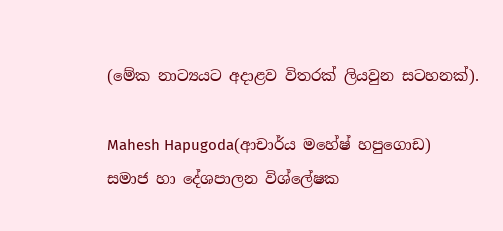(මේක නාට්‍යයට අදාළව විතරක් ලියවුන සටහනක්).

Mahesh Hapugoda(ආචාර්ය මහේෂ් හපුගොඩ)
සමාජ හා දේශපාලන විශ්ලේෂක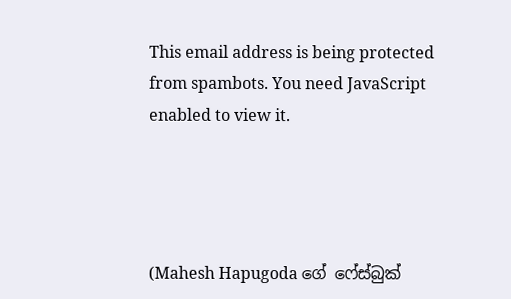This email address is being protected from spambots. You need JavaScript enabled to view it.




(Mahesh Hapugoda ගේ ෆේස්බුක්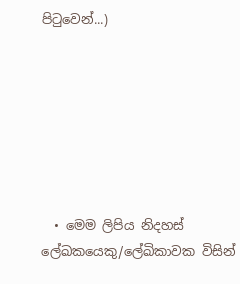පිටුවෙන්...)







  • මෙම ලිපිය නිදහස් ලේඛකයෙකු/ලේඛිකාවක විසින්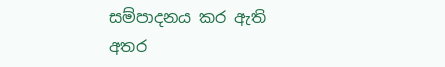සම්පාදනය කර ඇති අතර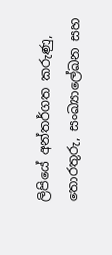ලිපියේ අන්තර්ගත කරුණු, තොරතුරු, සංඛ්‍යාලේඛන සහ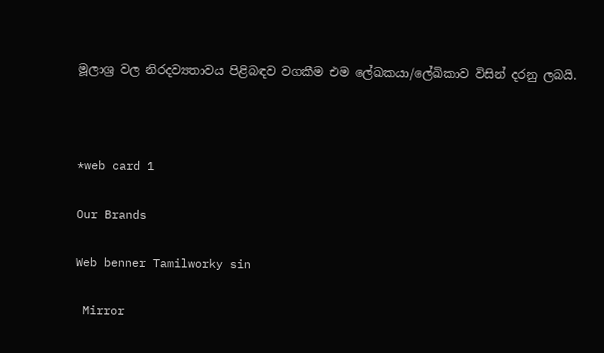මූලාශ්‍ර වල නිරදව්‍යතාවය පිළිබඳව වගකීම එම ලේඛකයා/ලේඛිකාව විසින් දරනු ලබයි.



*web card 1

Our Brands

Web benner Tamilworky sin

 Mirror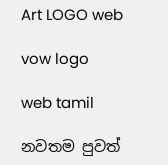Art LOGO web

vow logo

web tamil

නවතම පුවත්